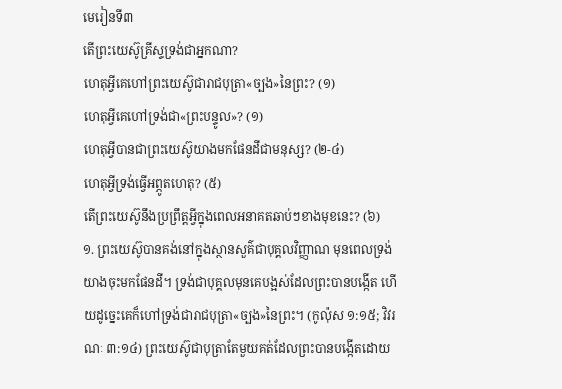មេរៀនទី៣
តើព្រះយេស៊ូគ្រីស្ទទ្រង់ជាអ្នកណា?
ហេតុអ្វីគេហៅព្រះយេស៊ូជារាជបុត្រា«ច្បង»នៃព្រះ? (១)
ហេតុអ្វីគេហៅទ្រង់ជា«ព្រះបន្ទូល»? (១)
ហេតុអ្វីបានជាព្រះយេស៊ូយាងមកផែនដីជាមនុស្ស? (២-៤)
ហេតុអ្វីទ្រង់ធ្វើអព្ភូតហេតុ? (៥)
តើព្រះយេស៊ូនឹងប្រព្រឹត្តអ្វីក្នុងពេលអនាគតឆាប់ៗខាងមុខនេះ? (៦)
១. ព្រះយេស៊ូបានគង់នៅក្នុងស្ថានសួគ៌ជាបុគ្គលវិញ្ញាណ មុនពេលទ្រង់យាងចុះមកផែនដី។ ទ្រង់ជាបុគ្គលមុនគេបង្អស់ដែលព្រះបានបង្កើត ហើយដូច្នេះគេក៏ហៅទ្រង់ជារាជបុត្រា«ច្បង»នៃព្រះ។ (កូល៉ុស ១:១៥; វិវរណៈ ៣:១៤) ព្រះយេស៊ូជាបុត្រាតែមួយគត់ដែលព្រះបានបង្កើតដោយ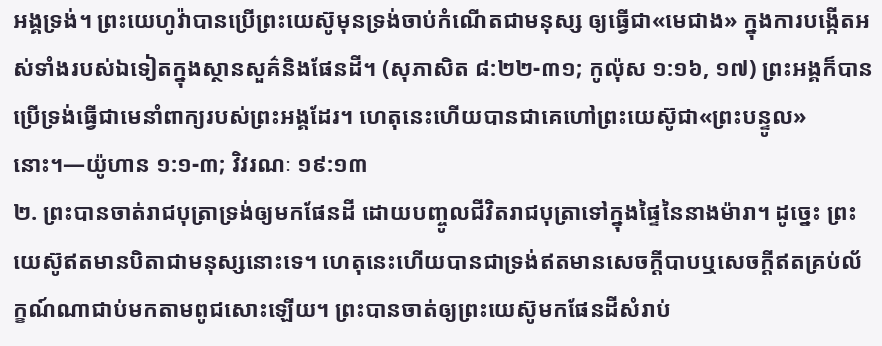អង្គទ្រង់។ ព្រះយេហូវ៉ាបានប្រើព្រះយេស៊ូមុនទ្រង់ចាប់កំណើតជាមនុស្ស ឲ្យធ្វើជា«មេជាង» ក្នុងការបង្កើតអស់ទាំងរបស់ឯទៀតក្នុងស្ថានសួគ៌និងផែនដី។ (សុភាសិត ៨:២២-៣១; កូល៉ុស ១:១៦, ១៧) ព្រះអង្គក៏បានប្រើទ្រង់ធ្វើជាមេនាំពាក្យរបស់ព្រះអង្គដែរ។ ហេតុនេះហើយបានជាគេហៅព្រះយេស៊ូជា«ព្រះបន្ទូល»នោះ។—យ៉ូហាន ១:១-៣; វិវរណៈ ១៩:១៣
២. ព្រះបានចាត់រាជបុត្រាទ្រង់ឲ្យមកផែនដី ដោយបញ្ចូលជីវិតរាជបុត្រាទៅក្នុងផ្ទៃនៃនាងម៉ារា។ ដូច្នេះ ព្រះយេស៊ូឥតមានបិតាជាមនុស្សនោះទេ។ ហេតុនេះហើយបានជាទ្រង់ឥតមានសេចក្ដីបាបឬសេចក្ដីឥតគ្រប់ល័ក្ខណ៍ណាជាប់មកតាមពូជសោះឡើយ។ ព្រះបានចាត់ឲ្យព្រះយេស៊ូមកផែនដីសំរាប់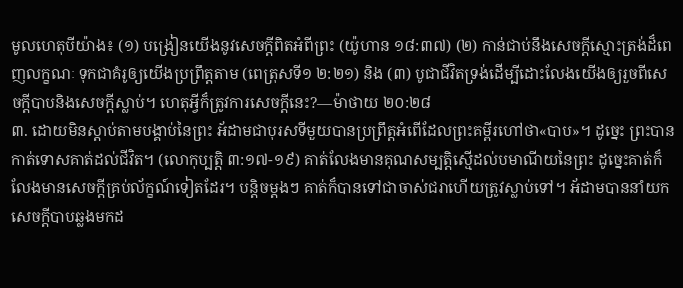មូលហេតុបីយ៉ាង៖ (១) បង្រៀនយើងនូវសេចក្ដីពិតអំពីព្រះ (យ៉ូហាន ១៨:៣៧) (២) កាន់ជាប់នឹងសេចក្ដីស្មោះត្រង់ដ៏ពេញលក្ខណៈ ទុកជាគំរូឲ្យយើងប្រព្រឹត្តតាម (ពេត្រុសទី១ ២:២១) និង (៣) បូជាជីវិតទ្រង់ដើម្បីដោះលែងយើងឲ្យរួចពីសេចក្ដីបាបនិងសេចក្ដីស្លាប់។ ហេតុអ្វីក៏ត្រូវការសេចក្ដីនេះ?—ម៉ាថាយ ២០:២៨
៣. ដោយមិនស្ដាប់តាមបង្គាប់នៃព្រះ អ័ដាមជាបុរសទីមួយបានប្រព្រឹត្តអំពើដែលព្រះគម្ពីរហៅថា«បាប»។ ដូច្នេះ ព្រះបានកាត់ទោសគាត់ដល់ជីវិត។ (លោកុប្បត្តិ ៣:១៧-១៩) គាត់លែងមានគុណសម្បត្ដិស្មើដល់បមាណីយនៃព្រះ ដូច្នេះគាត់ក៏លែងមានសេចក្ដីគ្រប់ល័ក្ខណ៍ទៀតដែរ។ បន្ដិចម្ដងៗ គាត់ក៏បានទៅជាចាស់ជរាហើយត្រូវស្លាប់ទៅ។ អ័ដាមបាននាំយកសេចក្ដីបាបឆ្លងមកដ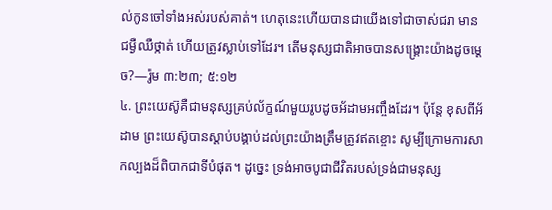ល់កូនចៅទាំងអស់របស់គាត់។ ហេតុនេះហើយបានជាយើងទៅជាចាស់ជរា មានជម្ងឺឈឺថ្កាត់ ហើយត្រូវស្លាប់ទៅដែរ។ តើមនុស្សជាតិអាចបានសង្គ្រោះយ៉ាងដូចម្ដេច?—រ៉ូម ៣:២៣; ៥:១២
៤. ព្រះយេស៊ូគឺជាមនុស្សគ្រប់ល័ក្ខណ៍មួយរូបដូចអ័ដាមអញ្ចឹងដែរ។ ប៉ុន្តែ ខុសពីអ័ដាម ព្រះយេស៊ូបានស្ដាប់បង្គាប់ដល់ព្រះយ៉ាងត្រឹមត្រូវឥតខ្ចោះ សូម្បីក្រោមការសាកល្បងដ៏ពិបាកជាទីបំផុត។ ដូច្នេះ ទ្រង់អាចបូជាជីវិតរបស់ទ្រង់ជាមនុស្ស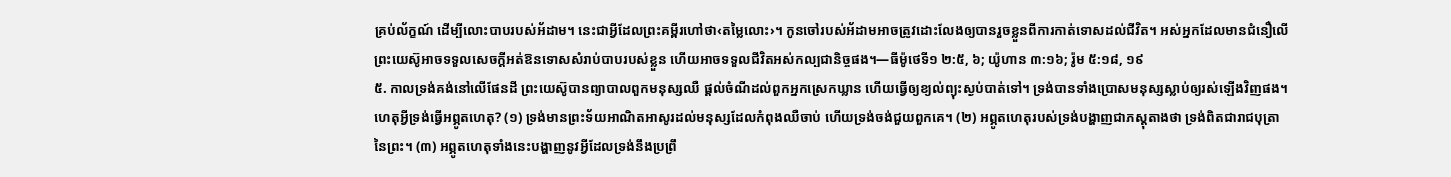គ្រប់ល័ក្ខណ៍ ដើម្បីលោះបាបរបស់អ័ដាម។ នេះជាអ្វីដែលព្រះគម្ពីរហៅថា‹តម្លៃលោះ›។ កូនចៅរបស់អ័ដាមអាចត្រូវដោះលែងឲ្យបានរួចខ្លួនពីការកាត់ទោសដល់ជីវិត។ អស់អ្នកដែលមានជំនឿលើព្រះយេស៊ូអាចទទួលសេចក្ដីអត់ឱនទោសសំរាប់បាបរបស់ខ្លួន ហើយអាចទទួលជីវិតអស់កល្បជានិច្ចផង។—ធីម៉ូថេទី១ ២:៥, ៦; យ៉ូហាន ៣:១៦; រ៉ូម ៥:១៨, ១៩
៥. កាលទ្រង់គង់នៅលើផែនដី ព្រះយេស៊ូបានព្យាបាលពួកមនុស្សឈឺ ផ្ដល់ចំណីដល់ពួកអ្នកស្រេកឃ្លាន ហើយធ្វើឲ្យខ្យល់ព្យុះស្ងប់បាត់ទៅ។ ទ្រង់បានទាំងប្រោសមនុស្សស្លាប់ឲ្យរស់ឡើងវិញផង។ ហេតុអ្វីទ្រង់ធ្វើអព្ភូតហេតុ? (១) ទ្រង់មានព្រះទ័យអាណិតអាសូរដល់មនុស្សដែលកំពុងឈឺចាប់ ហើយទ្រង់ចង់ជួយពួកគេ។ (២) អព្ភូតហេតុរបស់ទ្រង់បង្ហាញជាភស្តុតាងថា ទ្រង់ពិតជារាជបុត្រានៃព្រះ។ (៣) អព្ភូតហេតុទាំងនេះបង្ហាញនូវអ្វីដែលទ្រង់នឹងប្រព្រឹ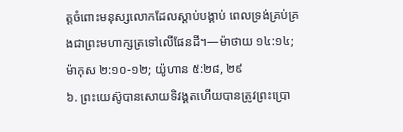ត្តចំពោះមនុស្សលោកដែលស្ដាប់បង្គាប់ ពេលទ្រង់គ្រប់គ្រងជាព្រះមហាក្សត្រទៅលើផែនដី។—ម៉ាថាយ ១៤:១៤; ម៉ាកុស ២:១០-១២; យ៉ូហាន ៥:២៨, ២៩
៦. ព្រះយេស៊ូបានសោយទិវង្គតហើយបានត្រូវព្រះប្រោ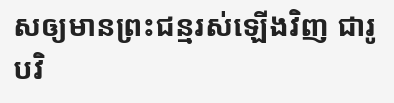សឲ្យមានព្រះជន្មរស់ឡើងវិញ ជារូបវិ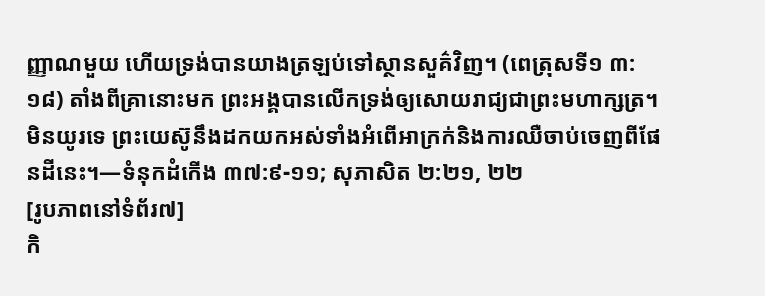ញ្ញាណមួយ ហើយទ្រង់បានយាងត្រឡប់ទៅស្ថានសួគ៌វិញ។ (ពេត្រុសទី១ ៣:១៨) តាំងពីគ្រានោះមក ព្រះអង្គបានលើកទ្រង់ឲ្យសោយរាជ្យជាព្រះមហាក្សត្រ។ មិនយូរទេ ព្រះយេស៊ូនឹងដកយកអស់ទាំងអំពើអាក្រក់និងការឈឺចាប់ចេញពីផែនដីនេះ។—ទំនុកដំកើង ៣៧:៩-១១; សុភាសិត ២:២១, ២២
[រូបភាពនៅទំព័រ៧]
កិ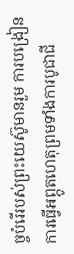ច្ចបំរើរបស់ព្រះយេស៊ូមានរួម ការបង្រៀន ការធ្វើអព្ភូតហេតុព្រមទាំងការបូជាជី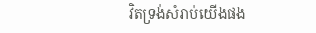វិតទ្រង់សំរាប់យើងផង